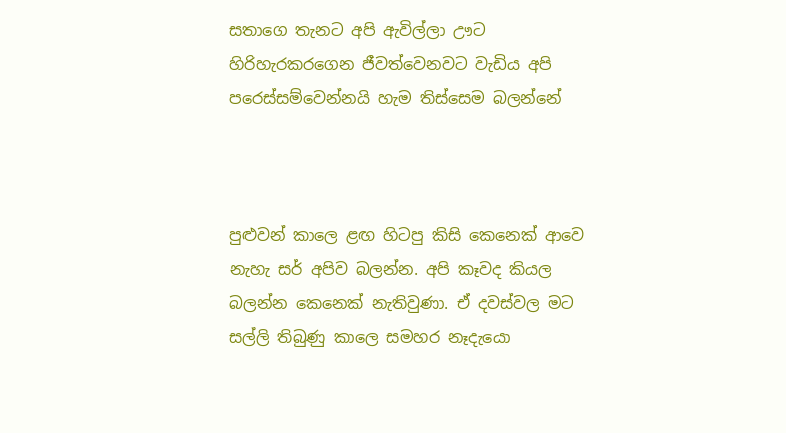සතාගෙ තැනට අපි ඇවිල්ලා ඌට හිරිහැරකරගෙන ජීවත්වෙනවට වැඩිය අපි පරෙස්‌සම්වෙන්නයි හැම තිස්‌සෙම බලන්නේ



පුළුවන් කාලෙ ළඟ හිටපු කිසි කෙනෙක්‌ ආවෙ නැහැ සර් අපිව බලන්න. අපි කෑවද කියල බලන්න කෙනෙක්‌ නැතිවුණා. ඒ දවස්‌වල මට සල්ලි තිබුණු කාලෙ සමහර නෑදැයො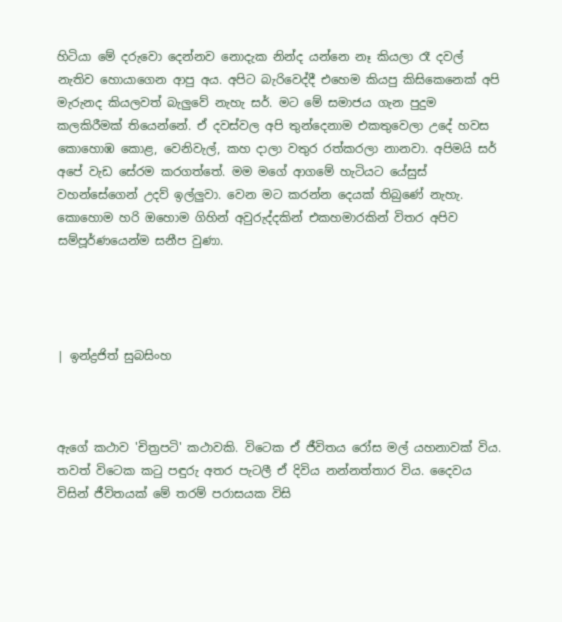හිටියා මේ දරුවො දෙන්නව නොදැක නින්ද යන්නෙ නෑ කියලා රෑ දවල් නැතිව හොයාගෙන ආපු අය. අපිට බැරිවෙද්දී එහෙම කියපු කිසිකෙනෙක්‌ අපි මැරුනද කියලවත් බැලුවේ නැහැ සර්. මට මේ සමාජය ගැන පුදුම කලකිරීමක්‌ තියෙන්නේ. ඒ දවස්‌වල අපි තුන්දෙනාම එකතුවෙලා උදේ හවස කොහොඹ කොළ, වෙනිවැල්, කහ දාලා වතුර රත්කරලා නානවා. අපිමයි සර් අපේ වැඩ සේරම කරගත්තේ. මම මගේ ආගමේ හැටියට යේසුස්‌ වහන්සේගෙන් උදව් ඉල්ලුවා. වෙන මට කරන්න දෙයක්‌ තිබුණේ නැහැ. කොහොම හරි ඔහොම ගිහින් අවුරුද්දකින් එකහමාරකින් විතර අපිව සම්පූර්ණයෙන්ම සනීප වුණා.




| ඉන්ද්‍රජිත් සුබසිංහ



ඇගේ කථාව 'චිත්‍රපටි' කථාවකි. විටෙක ඒ ජීවිතය රෝස මල් යහනාවක්‌ විය. තවත් විටෙක කටු පඳුරු අතර පැටලී ඒ දිවිය නන්නත්තාර විය. දෛවය විසින් ජීවිතයක්‌ මේ තරම් පරාසයක විසි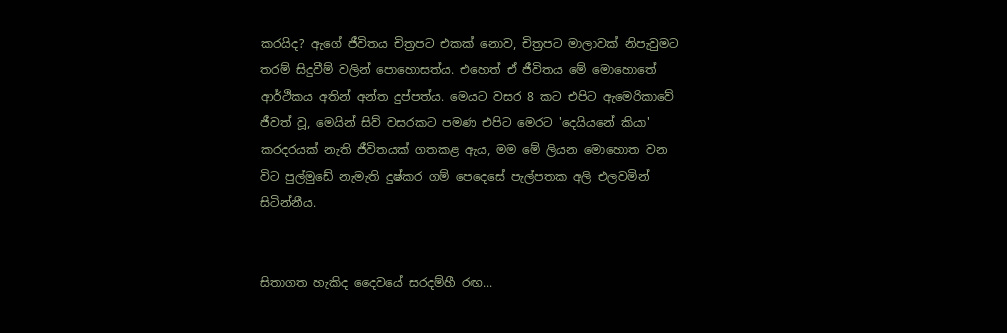කරයිද? ඇගේ ජීවිතය චිත්‍රපට එකක්‌ නොව, චිත්‍රපට මාලාවක්‌ නිපැවුමට තරම් සිදුවීම් වලින් පොහොසත්ය. එහෙත් ඒ ජීවිතය මේ මොහොතේ ආර්ථිකය අතින් අන්ත දුප්පත්ය. මෙයට වසර 8 කට එපිට ඇමෙරිකාවේ ජීවත් වූ, මෙයින් සිව් වසරකට පමණ එපිට මෙරට 'දෙයියනේ කියා' කරදරයක්‌ නැති ජීවිතයක්‌ ගතකළ ඇය, මම මේ ලියන මොහොත වන විට පුල්මුඩේ නැමැති දුෂ්කර ගම් පෙදෙසේ පැල්පතක අලි එලවමින් සිටින්නීය.


සිතාගත හැකිද දෛවයේ සරදම්හී රඟ...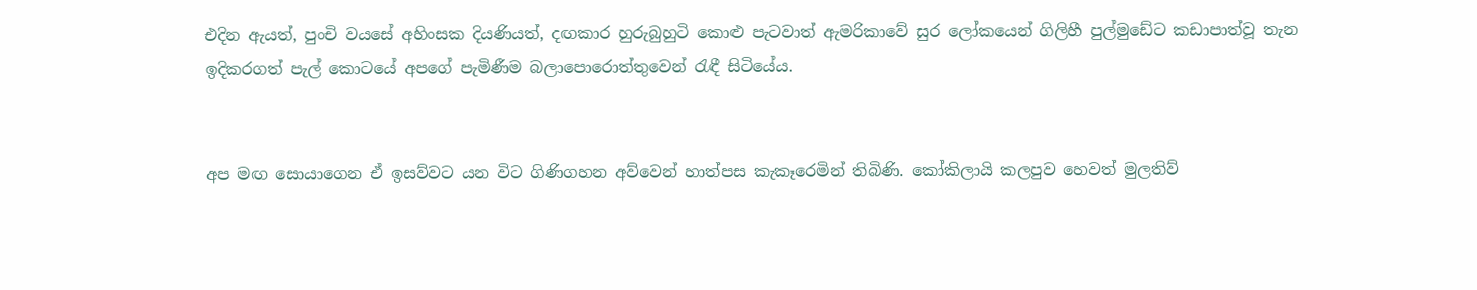එදින ඇයත්, පුංචි වයසේ අහිංසක දියණියත්, දඟකාර හුරුබුහුටි කොළු පැටවාත් ඇමරිකාවේ සුර ලෝකයෙන් ගිලිහී පුල්මුඩේට කඩාපාත්වූ තැන ඉදිකරගත් පැල් කොටයේ අපගේ පැමිණීම බලාපොරොත්තුවෙන් රැඳී සිටියේය.


අප මඟ සොයාගෙන ඒ ඉසව්වට යන විට ගිණිගහන අව්වෙන් හාත්පස කැකෑරෙමින් තිබිණි. කෝකිලායි කලපුව හෙවත් මුලතිව්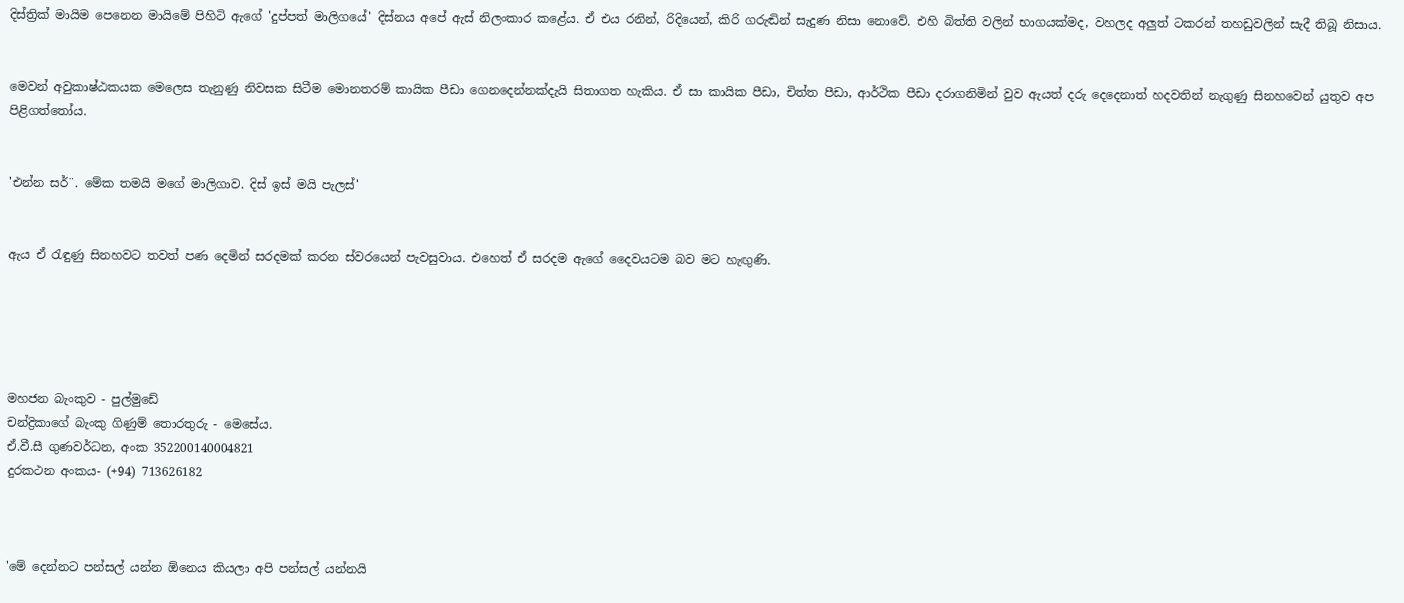දිස්‌ත්‍රික්‌ මායිම පෙනෙන මායිමේ පිහිටි ඇගේ 'දුප්පත් මාලිගයේ' දිස්‌නය අපේ ඇස්‌ නිලංකාර කළේය. ඒ එය රනින්, රිදියෙන්, කිරි ගරුඬින් සැදුණ නිසා නොවේ. එහි බිත්ති වලින් භාගයක්‌මද, වහලද අලුත් ටකරන් තහඩුවලින් සැදී තිබූ නිසාය.


මෙවන් අවුකාෂ්ඨකයක මෙලෙස තැනුණු නිවසක සිටීම මොනතරම් කායික පීඩා ගෙනදෙන්නක්‌දැයි සිතාගත හැකිය. ඒ සා කායික පීඩා, චිත්ත පීඩා, ආර්ථික පීඩා දරාගනිමින් වුව ඇයත් දරු දෙදෙනාත් හදවතින් නැගුණු සිනහවෙන් යුතුව අප පිළිගත්තෝය.


'එන්න සර්¨. මේක තමයි මගේ මාලිගාව. දිස්‌ ඉස්‌ මයි පැලස්‌'


ඇය ඒ රැඳුණු සිනහවට තවත් පණ දෙමින් සරදමක්‌ කරන ස්‌වරයෙන් පැවසුවාය. එහෙත් ඒ සරදම ඇගේ දෛවයටම බව මට හැඟුණි.





මහජන බැංකුව - පුල්මුඩේ
චන්ද්‍රිකාගේ බැංකු ගිණුම් තොරතුරු - මෙසේය.
ඒ.වී.සී ගුණවර්ධන, අංක 352200140004821
දුරකථන අංකය- (+94) 713626182



'මේ දෙන්නට පන්සල් යන්න ඕනෙය කියලා අපි පන්සල් යන්නයි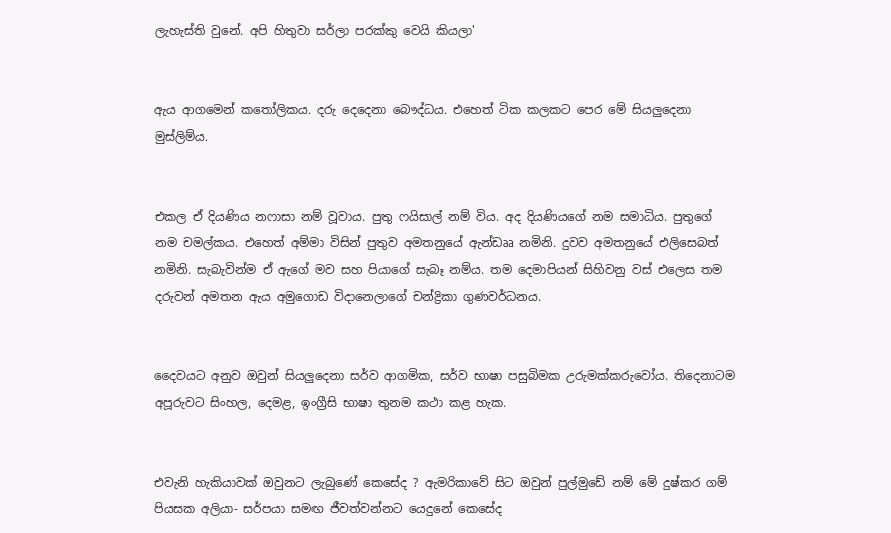ලැහැස්‌ති වුනේ. අපි හිතුවා සර්ලා පරක්‌කු වෙයි කියලා'


ඇය ආගමෙන් කතෝලිකය. දරු දෙදෙනා බෞද්ධය. එහෙත් ටික කලකට පෙර මේ සියලුදෙනා මුස්‌ලිම්ය.


එකල ඒ දියණිය නෆාසා නම් වූවාය. පුතු ෆයිසාල් නම් විය. අද දියණියගේ නම සමාධිය. පුතුගේ නම චමල්කය. එහෙත් අම්මා විසින් පුතුව අමතනුයේ ඇන්ඩෲ නමිනි. දුවව අමතනුයේ එලිසෙබත් නමිනි. සැබැවින්ම ඒ ඇගේ මව සහ පියාගේ සැබෑ නම්ය. තම දෙමාපියන් සිහිවනු වස්‌ එලෙස තම දරුවන් අමතන ඇය අමුගොඩ විදානෙලාගේ චන්ද්‍රිකා ගුණවර්ධනය.


දෛවයට අනුව ඔවුන් සියලුදෙනා සර්ව ආගමික, සර්ව භාෂා පසුබිමක උරුමක්‌කරුවෝය. තිදෙනාටම අපූරුවට සිංහල, දෙමළ, ඉංග්‍රීසි භාෂා තුනම කථා කළ හැක.


එවැනි හැකියාවක්‌ ඔවුනට ලැබුණේ කෙසේද ? ඇමරිකාවේ සිට ඔවුන් පුල්මුඩේ නම් මේ දුෂ්කර ගම් පියසක අලියා- සර්පයා සමඟ ජීවත්වන්නට යෙදුනේ කෙසේද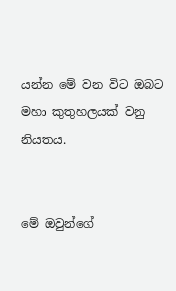යන්න මේ වන විට ඔබට මහා කුතුහලයක්‌ වනු නියතය.


මේ ඔවුන්ගේ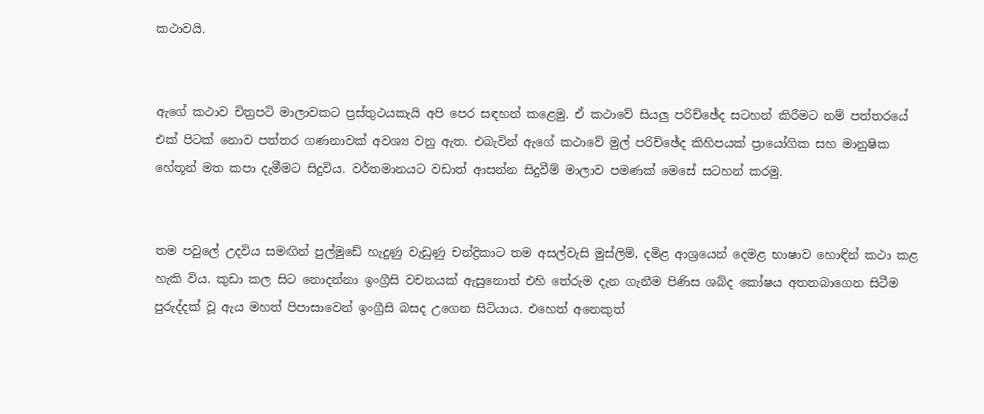කථාවයි.


ඇගේ කථාව චිත්‍රපටි මාලාවකට ප්‍රස්‌තුථයකැයි අපි පෙර සඳහන් කළෙමු. ඒ කථාවේ සියලු පරිච්ඡේද සටහන් කිරීමට නම් පත්තරයේ එක්‌ පිටක්‌ නොව පත්තර ගණනාවක්‌ අවශ්‍ය වනු ඇත. එබැවින් ඇගේ කථාවේ මුල් පරිච්ඡේද කිහිපයක්‌ ප්‍රායෝගික සහ මානුෂික හේතූන් මත කපා දැමීමට සිදුවිය. වර්තමානයට වඩාත් ආසන්න සිදුවීම් මාලාව පමණක්‌ මෙසේ සටහන් කරමු.


තම පවුලේ උදවිය සමඟින් පුල්මුඩේ හැදුණු වැඩුණු චන්ද්‍රිකාට තම අසල්වැසි මුස්‌ලිම්, දමිළ ආශ්‍රයෙන් දෙමළ භාෂාව හොඳින් කථා කළ හැකි විය. කුඩා කල සිට නොදන්නා ඉංග්‍රීසි වචනයක්‌ ඇසුනොත් එහි තේරුම දැන ගැනීම පිණිස ශබ්ද කෝෂය අතතබාගෙන සිටීම පුරුද්දක්‌ වූ ඇය මහත් පිපාසාවෙන් ඉංග්‍රීසි බසද උගෙන සිටියාය. එහෙත් අනෙකුත්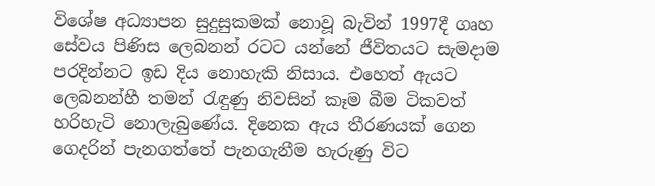විශේෂ අධ්‍යාපන සුදුසුකමක්‌ නොවූ බැවින් 1997දී ගෘහ සේවය පිණිස ලෙබනන් රටට යන්නේ ජීවිතයට සැමදාම පරදින්නට ඉඩ දිය නොහැකි නිසාය. එහෙත් ඇයට ලෙබනන්හී තමන් රැඳුණු නිවසින් කෑම බීම ටිකවත් හරිහැටි නොලැබුණේය. දිනෙක ඇය තීරණයක්‌ ගෙන ගෙදරින් පැනගත්තේ පැනගැනීම හැරුණු විට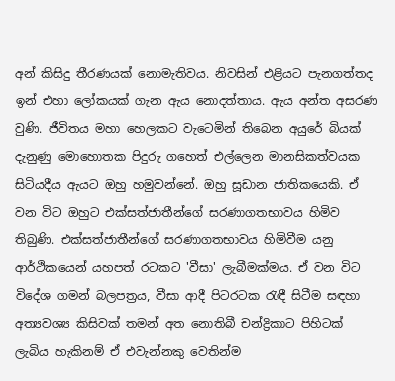අන් කිසිදු තීරණයක්‌ නොමැතිවය. නිවසින් එළියට පැනගත්තද ඉන් එහා ලෝකයක්‌ ගැන ඇය නොදත්තාය. ඇය අන්ත අසරණ වුණි. ජීවිතය මහා හෙලකට වැටෙමින් තිබෙන අයුරේ බියක්‌ දැනුණු මොහොතක පිදුරු ගහෙත් එල්ලෙන මානසිකත්වයක සිටියදීය ඇයට ඔහු හමුවන්නේ. ඔහු සූඩාන ජාතිකයෙකි. ඒ වන විට ඔහුට එක්‌සත්ජාතීන්ගේ සරණාගතභාවය හිමිව තිබුණි. එක්‌සත්ජාතීන්ගේ සරණාගතභාවය හිමිවීම යනු ආර්ථිකයෙන් යහපත් රටකට 'වීසා' ලැබීමක්‌මය. ඒ වන විට විදේශ ගමන් බලපත්‍රය, වීසා ආදී පිටරටක රැඳී සිටීම සඳහා අත්‍යවශ්‍ය කිසිවක්‌ තමන් අත නොතිබී චන්ද්‍රිකාට පිහිටක්‌ ලැබිය හැකිනම් ඒ එවැන්නකු වෙතින්ම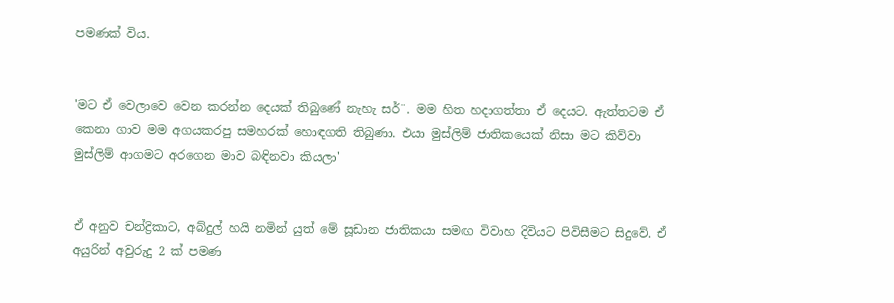පමණක්‌ විය.


'මට ඒ වෙලාවෙ වෙන කරන්න දෙයක්‌ තිබුණේ නැහැ සර්¨. මම හිත හදාගත්තා ඒ දෙයට. ඇත්තටම ඒ කෙනා ගාව මම අගයකරපු සමහරක්‌ හොඳගති තිබුණා. එයා මුස්‌ලිම් ජාතිකයෙක්‌ නිසා මට කිව්වා මුස්‌ලිම් ආගමට අරගෙන මාව බඳිනවා කියලා'


ඒ අනුව චන්ද්‍රිකාට, අබ්දුල් හයි නමින් යුත් මේ සූඩාන ජාතිකයා සමඟ විවාහ දිවියට පිවිසීමට සිදුවේ. ඒ අයුරින් අවුරුදු 2 ක්‌ පමණ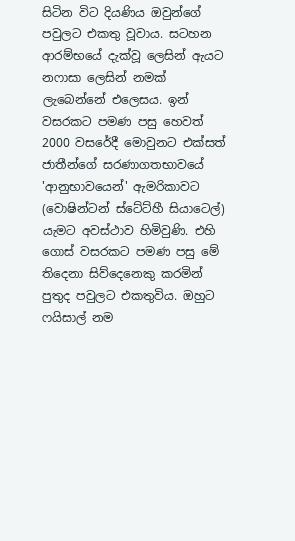සිටින විට දියණිය ඔවුන්ගේ පවුලට එකතු වූවාය. සටහන ආරම්භයේ දැක්‌වූ ලෙසින් ඇයට නෆාසා ලෙසින් නමක්‌ ලැබෙන්නේ එලෙසය. ඉන් වසරකට පමණ පසු හෙවත් 2000 වසරේදී මොවුනට එක්‌සත් ජාතීන්ගේ සරණාගතභාවයේ 'ආනුභාවයෙන්' ඇමරිකාවට (වොෂින්ටන් ස්‌ටේට්‌හී සියාටෙල්) යැමට අවස්‌ථාව හිමිවුණි. එහි ගොස්‌ වසරකට පමණ පසු මේ තිදෙනා සිව්දෙනෙකු කරමින් පුතුද පවුලට එකතුවිය. ඔහුට ෆයිසාල් නම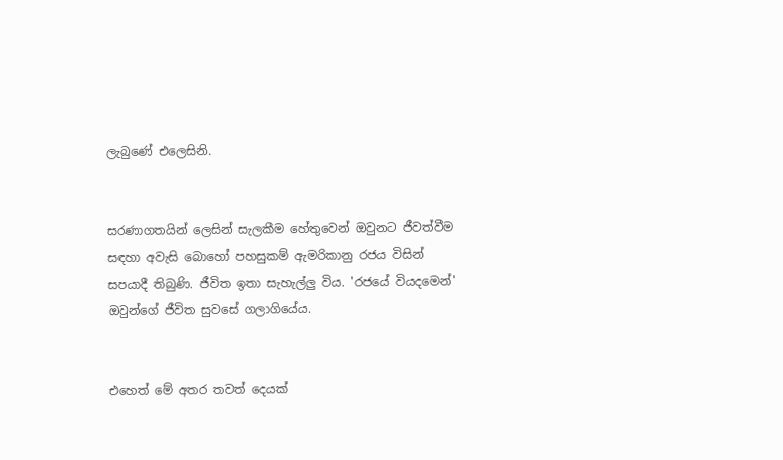ලැබුණේ එලෙසිනි.


සරණාගතයින් ලෙසින් සැලකීම හේතුවෙන් ඔවුනට ජීවත්වීම සඳහා අවැසි බොහෝ පහසුකම් ඇමරිකානු රජය විසින් සපයාදී තිබුණි. ජීවිත ඉතා සැහැල්ලු විය. 'රජයේ වියදමෙන්' ඔවුන්ගේ ජීවිත සුවසේ ගලාගියේය.


එහෙත් මේ අතර තවත් දෙයක්‌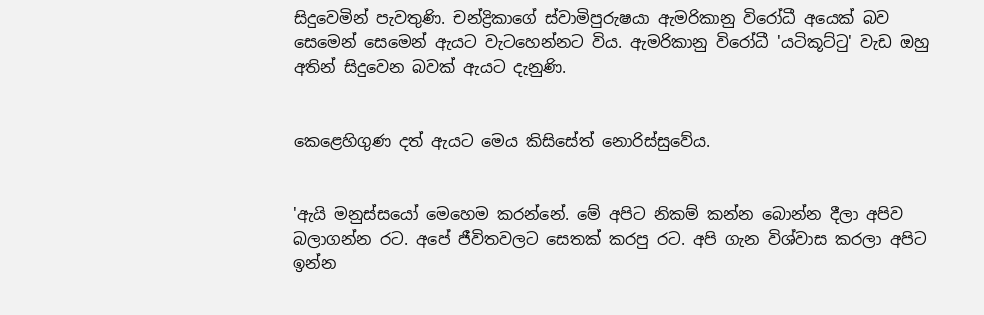සිදුවෙමින් පැවතුණි. චන්ද්‍රිකාගේ ස්‌වාමිපුරුෂයා ඇමරිකානු විරෝධී අයෙක්‌ බව සෙමෙන් සෙමෙන් ඇයට වැටහෙන්නට විය. ඇමරිකානු විරෝධී 'යටිකූට්‌ටු' වැඩ ඔහු අතින් සිදුවෙන බවක්‌ ඇයට දැනුණි.


කෙළෙහිගුණ දත් ඇයට මෙය කිසිසේත් නොරිස්‌සුවේය.


'ඇයි මනුස්‌සයෝ මෙහෙම කරන්නේ. මේ අපිට නිකම් කන්න බොන්න දීලා අපිව බලාගන්න රට. අපේ ජීවිතවලට සෙතක්‌ කරපු රට. අපි ගැන විශ්වාස කරලා අපිට ඉන්න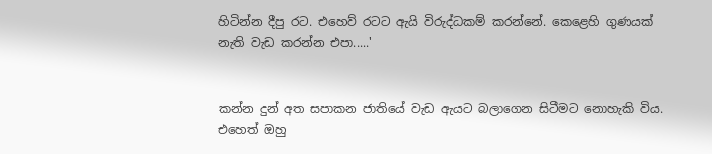හිටින්න දීපු රට. එහෙව් රටට ඇයි විරුද්ධකම් කරන්නේ. කෙළෙහි ගුණයක්‌ නැති වැඩ කරන්න එපා.....'


කන්න දුන් අත සපාකන ජාතියේ වැඩ ඇයට බලාගෙන සිටීමට නොහැකි විය. එහෙත් ඔහු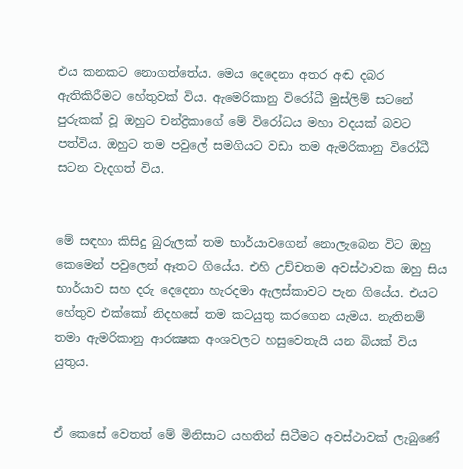එය කනකට නොගත්තේය. මෙය දෙදෙනා අතර අඬ දබර ඇතිකිරීමට හේතුවක්‌ විය. ඇමෙරිකානු විරෝධී මුස්‌ලිම් සටනේ පුරුකක්‌ වූ ඔහුට චන්ද්‍රිකාගේ මේ විරෝධය මහා වදයක්‌ බවට පත්විය. ඔහුට තම පවුලේ සමගියට වඩා තම ඇමරිකානු විරෝධී සටන වැදගත් විය.


මේ සඳහා කිසිදු බුරුලක්‌ තම භාර්යාවගෙන් නොලැබෙන විට ඔහු කෙමෙන් පවුලෙන් ඈතට ගියේය. එහි උච්චතම අවස්‌ථාවක ඔහු සිය භාර්යාව සහ දරු දෙදෙනා හැරදමා ඇලස්‌කාවට පැන ගියේය. එයට හේතුව එක්‌කෝ නිදහසේ තම කටයුතු කරගෙන යැමය. නැතිනම් තමා ඇමරිකානු ආරක්‍ෂක අංශවලට හසුවෙතැයි යන බියක්‌ විය යුතුය.


ඒ කෙසේ වෙතත් මේ මිනිසාට යහතින් සිටීමට අවස්‌ථාවක්‌ ලැබුණේ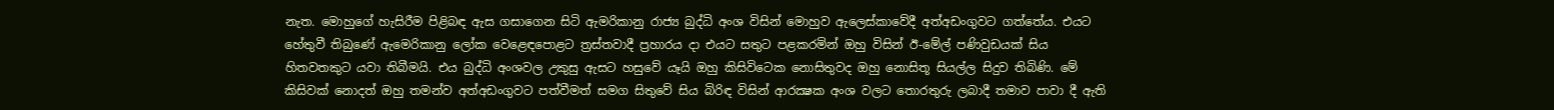නැත. මොහුගේ හැසිරීම පිළිබඳ ඇස ගසාගෙන සිටි ඇමරිකානු රාජ්‍ය බුද්ධි අංශ විසින් මොහුව ඇලෙස්‌කාවේදී අත්අඩංගුවට ගත්තේය. එයට හේතුවී තිබුණේ ඇමෙරිකානු ලෝක වෙළෙඳපොළට ත්‍රස්‌තවාදී ප්‍රහාරය දා එයට සතුට පළකරමින් ඔහු විසින් ඊ-මේල් පණිවුඩයක්‌ සිය හිතවතකුට යවා තිබීමයි. එය බුද්ධි අංශවල උකුසු ඇසට හසුවේ යෑයි ඔහු කිසිවිටෙක නොසිතුවද ඔහු නොසිතූ සියල්ල සිදුව තිබිණි. මේ කිසිවක්‌ නොදත් ඔහු තමන්ව අත්අඩංගුවට පත්වීමත් සමග සිතුවේ සිය බිරිඳ විසින් ආරක්‍ෂක අංශ වලට තොරතුරු ලබාදී තමාව පාවා දී ඇති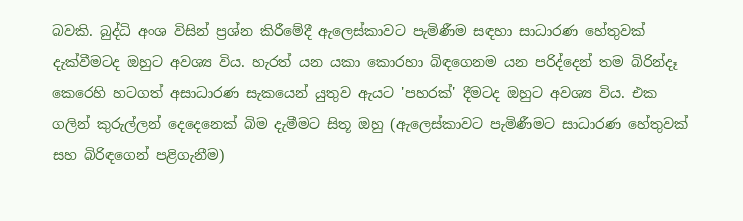බවකි. බුද්ධි අංශ විසින් ප්‍රශ්න කිරීමේදී ඇලෙස්‌කාවට පැමිණීම සඳහා සාධාරණ හේතුවක්‌ දැක්‌වීමටද ඔහුට අවශ්‍ය විය. හැරත් යන යකා කොරහා බිඳගෙනම යන පරිද්දෙන් තම බිරින්දෑ කෙරෙහි හටගත් අසාධාරණ සැකයෙන් යුතුව ඇයට 'පහරක්‌' දීමටද ඔහුට අවශ්‍ය විය. එක ගලින් කුරුල්ලන් දෙදෙනෙක්‌ බිම දැමීමට සිතූ ඔහු (ඇලෙස්‌කාවට පැමිණීමට සාධාරණ හේතුවක්‌ සහ බිරිඳගෙන් පළිගැනීම)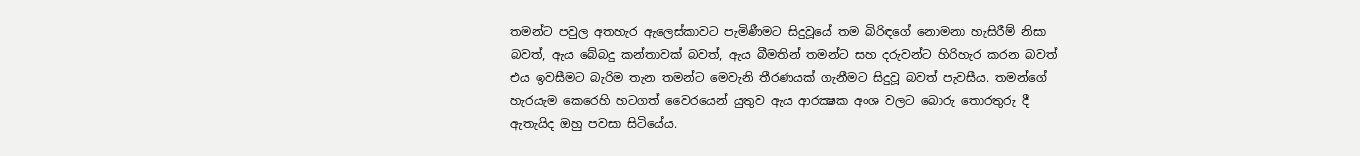තමන්ට පවුල අතහැර ඇලෙස්‌කාවට පැමිණීමට සිදුවූයේ තම බිරිඳගේ නොමනා හැසිරීම් නිසා බවත්, ඇය බේබදු කන්තාවක්‌ බවත්, ඇය බීමතින් තමන්ට සහ දරුවන්ට හිරිහැර කරන බවත් එය ඉවසීමට බැරිම තැන තමන්ට මෙවැනි තීරණයක්‌ ගැනීමට සිදුවූ බවත් පැවසීය. තමන්ගේ හැරයැම කෙරෙහි හටගත් වෛරයෙන් යුතුව ඇය ආරක්‍ෂක අංශ වලට බොරු තොරතුරු දී ඇතැයිද ඔහු පවසා සිටියේය.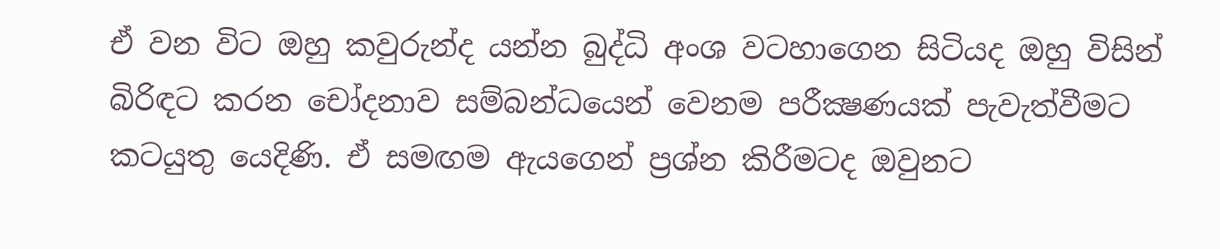ඒ වන විට ඔහු කවුරුන්ද යන්න බුද්ධි අංශ වටහාගෙන සිටියද ඔහු විසින් බිරිඳට කරන චෝදනාව සම්බන්ධයෙන් වෙනම පරීක්‍ෂණයක්‌ පැවැත්වීමට කටයුතු යෙදිණි. ඒ සමඟම ඇයගෙන් ප්‍රශ්න කිරීමටද ඔවුනට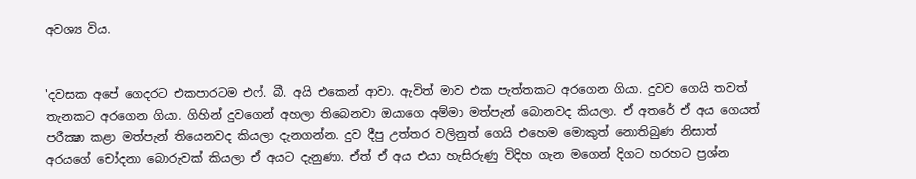අවශ්‍ය විය.


'දවසක අපේ ගෙදරට එකපාරටම එෆ්. බී. අයි එකෙන් ආවා. ඇවිත් මාව එක පැත්තකට අරගෙන ගියා. දුවව ගෙයි තවත් තැනකට අරගෙන ගියා. ගිහින් දුවගෙන් අහලා තිබෙනවා ඔයාගෙ අම්මා මත්පැන් බොනවද කියලා. ඒ අතරේ ඒ අය ගෙයත් පරීක්‍ෂා කළා මත්පැන් තියෙනවද කියලා දැනගන්න. දුව දීපු උත්තර වලිනුත් ගෙයි එහෙම මොකුත් නොතිබුණ නිසාත් අරයගේ චෝදනා බොරුවක්‌ කියලා ඒ අයට දැනුණා. ඒත් ඒ අය එයා හැසිරුණු විදිහ ගැන මගෙන් දිගට හරහට ප්‍රශ්න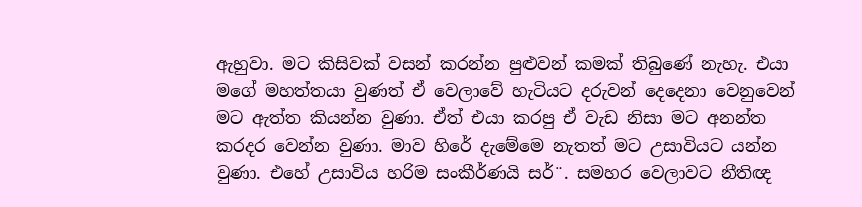ඇහුවා. මට කිසිවක්‌ වසන් කරන්න පුළුවන් කමක්‌ තිබුණේ නැහැ. එයා මගේ මහත්තයා වුණත් ඒ වෙලාවේ හැටියට දරුවන් දෙදෙනා වෙනුවෙන් මට ඇත්ත කියන්න වුණා. ඒත් එයා කරපු ඒ වැඩ නිසා මට අනන්ත කරදර වෙන්න වුණා. මාව හිරේ දැමේමෙ නැතත් මට උසාවියට යන්න වුණා. එහේ උසාවිය හරිම සංකීර්ණයි සර්¨. සමහර වෙලාවට නීතිඥ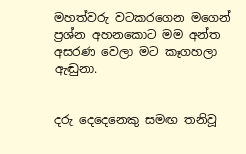මහත්වරු වටකරගෙන මගෙන් ප්‍රශ්න අහනකොට මම අන්ත අසරණ වෙලා මට කෑගහලා ඇඬුනා.


දරු දෙදෙනෙකු සමඟ තනිවූ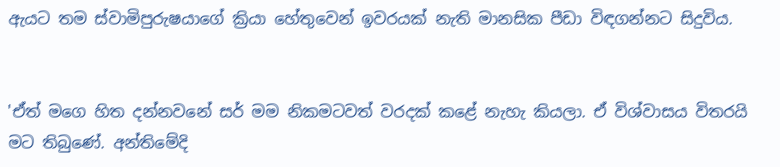ඇයට තම ස්‌වාමිපුරුෂයාගේ ක්‍රියා හේතුවෙන් ඉවරයක්‌ නැති මානසික පීඩා විඳගන්නට සිදුවිය.


'ඒත් මගෙ හිත දන්නවනේ සර් මම නිකමටවත් වරදක්‌ කළේ නැහැ කියලා. ඒ විශ්වාසය විතරයි මට තිබුණේ. අන්තිමේදි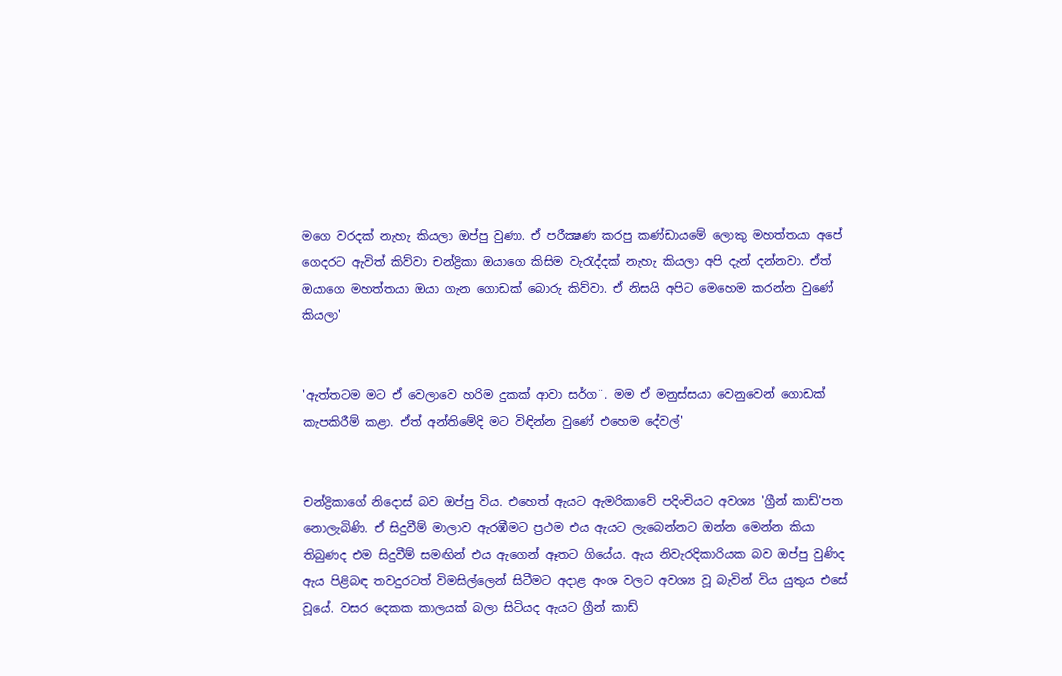මගෙ වරදක්‌ නැහැ කියලා ඔප්පු වුණා. ඒ පරීක්‍ෂණ කරපු කණ්‌ඩායමේ ලොකු මහත්තයා අපේ ගෙදරට ඇවිත් කිව්වා චන්ද්‍රිකා ඔයාගෙ කිසිම වැරැද්දක්‌ නැහැ කියලා අපි දැන් දන්නවා. ඒත් ඔයාගෙ මහත්තයා ඔයා ගැන ගොඩක්‌ බොරු කිව්වා. ඒ නිසයි අපිට මෙහෙම කරන්න වුණේ කියලා'


'ඇත්තටම මට ඒ වෙලාවෙ හරිම දුකක්‌ ආවා සර්ග¨. මම ඒ මනුස්‌සයා වෙනුවෙන් ගොඩක්‌ කැපකිරීම් කළා. ඒත් අන්තිමේදි මට විඳින්න වුණේ එහෙම දේවල්'


චන්ද්‍රිකාගේ නිදොස්‌ බව ඔප්පු විය. එහෙත් ඇයට ඇමරිකාවේ පදිංචියට අවශ්‍ය 'ග්‍රීන් කාඩ්'පත නොලැබිණි. ඒ සිදුවීම් මාලාව ඇරඹීමට ප්‍රථම එය ඇයට ලැබෙන්නට ඔන්න මෙන්න කියා තිබුණද එම සිදුවීම් සමඟින් එය ඇගෙන් ඈතට ගියේය. ඇය නිවැරදිකාරියක බව ඔප්පු වුණිද ඇය පිළිබඳ තවදුරටත් විමසිල්ලෙන් සිටීමට අදාළ අංශ වලට අවශ්‍ය වූ බැවින් විය යුතුය එසේ වූයේ. වසර දෙකක කාලයක්‌ බලා සිටියද ඇයට ග්‍රීන් කාඩ්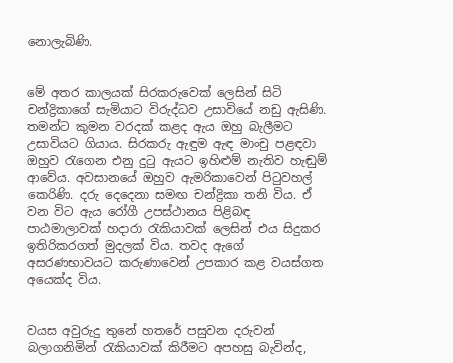නොලැබිණි.


මේ අතර කාලයක්‌ සිරකරුවෙක්‌ ලෙසින් සිටි චන්ද්‍රිකාගේ සැමියාට විරුද්ධව උසාවියේ නඩු ඇසිණි. තමන්ට කුමන වරදක්‌ කළද ඇය ඔහු බැලීමට උසාවියට ගියාය. සිරකරු ඇඳුම ඇඳ මාංචු පළඳවා ඔහුව රැගෙන එනු දුටු ඇයට ඉහිළුම් නැතිව හැඬුම් ආවේය. අවසානයේ ඔහුව ඇමරිකාවෙන් පිටුවහල් කෙරිණි. දරු දෙදෙනා සමඟ චන්ද්‍රිකා තනි විය. ඒ වන විට ඇය රෝගී උපස්‌ථානය පිළිබඳ පාඨමාලාවක්‌ හදාරා රැකියාවක්‌ ලෙසින් එය සිදුකර ඉතිරිකරගත් මුදලක්‌ විය. තවද ඇගේ අසරණභාවයට කරුණාවෙන් උපකාර කළ වයස්‌ගත අයෙක්‌ද විය.


වයස අවුරුදු තුනේ හතරේ පසුවන දරුවන් බලාගනිමින් රැකියාවක්‌ කිරීමට අපහසු බැවින්ද,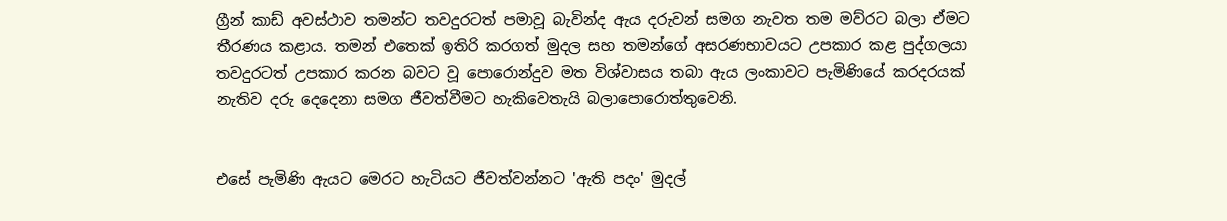ග්‍රීන් කාඩ් අවස්‌ථාව තමන්ට තවදුරටත් පමාවූ බැවින්ද ඇය දරුවන් සමග නැවත තම මව්රට බලා ඒමට තීරණය කළාය. තමන් එතෙක්‌ ඉතිරි කරගත් මුදල සහ තමන්ගේ අසරණභාවයට උපකාර කළ පුද්ගලයා තවදුරටත් උපකාර කරන බවට වූ පොරොන්දුව මත විශ්වාසය තබා ඇය ලංකාවට පැමිණියේ කරදරයක්‌ නැතිව දරු දෙදෙනා සමග ජීවත්වීමට හැකිවෙතැයි බලාපොරොත්තුවෙනි.


එසේ පැමිණි ඇයට මෙරට හැටියට ජීවත්වන්නට 'ඇති පදං' මුදල්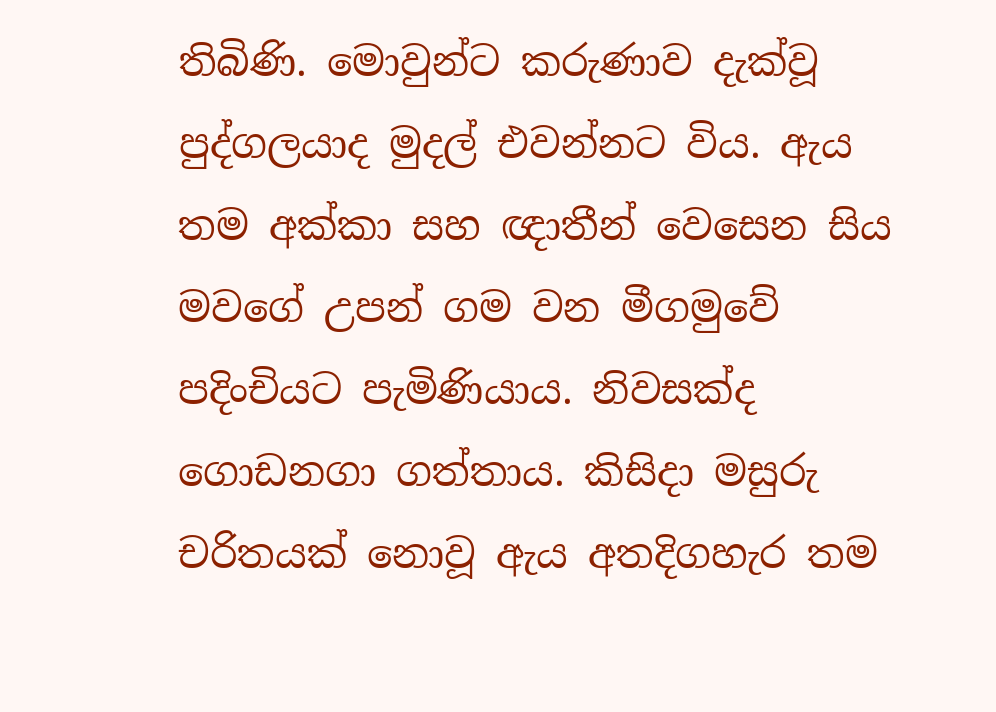තිබිණි. මොවුන්ට කරුණාව දැක්‌වූ පුද්ගලයාද මුදල් එවන්නට විය. ඇය තම අක්‌කා සහ ඥාතීන් වෙසෙන සිය මවගේ උපන් ගම වන මීගමුවේ පදිංචියට පැමිණියාය. නිවසක්‌ද ගොඩනගා ගත්තාය. කිසිදා මසුරු චරිතයක්‌ නොවූ ඇය අතදිගහැර තම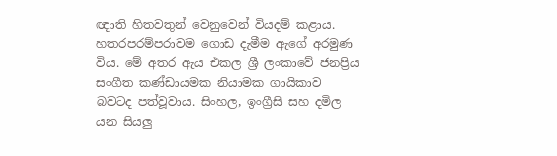ඥාති හිතවතුන් වෙනුවෙන් වියදම් කළාය. හතරපරම්පරාවම ගොඩ දැමීම ඇගේ අරමුණ විය. මේ අතර ඇය එකල ශ්‍රී ලංකාවේ ජනප්‍රිය සංගීත කණ්‌ඩායමක නියාමක ගායිකාව බවටද පත්වූවාය. සිංහල, ඉංග්‍රීසි සහ දමිල යන සියලු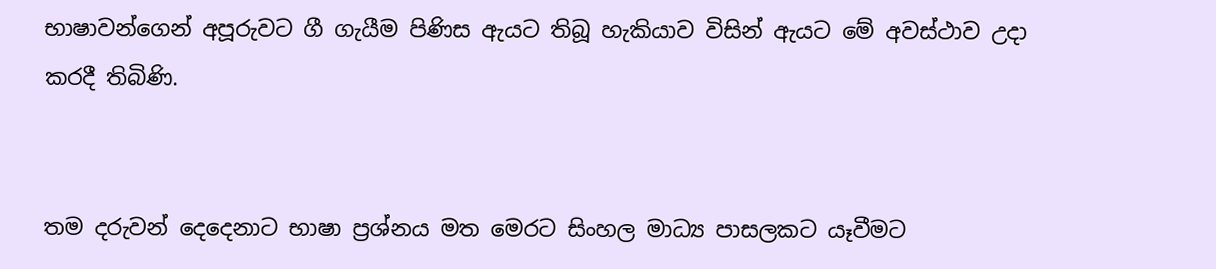භාෂාවන්ගෙන් අපූරුවට ගී ගැයීම පිණිස ඇයට තිබූ හැකියාව විසින් ඇයට මේ අවස්‌ථාව උදා කරදී තිබිණි.


තම දරුවන් දෙදෙනාට භාෂා ප්‍රශ්නය මත මෙරට සිංහල මාධ්‍ය පාසලකට යෑවීමට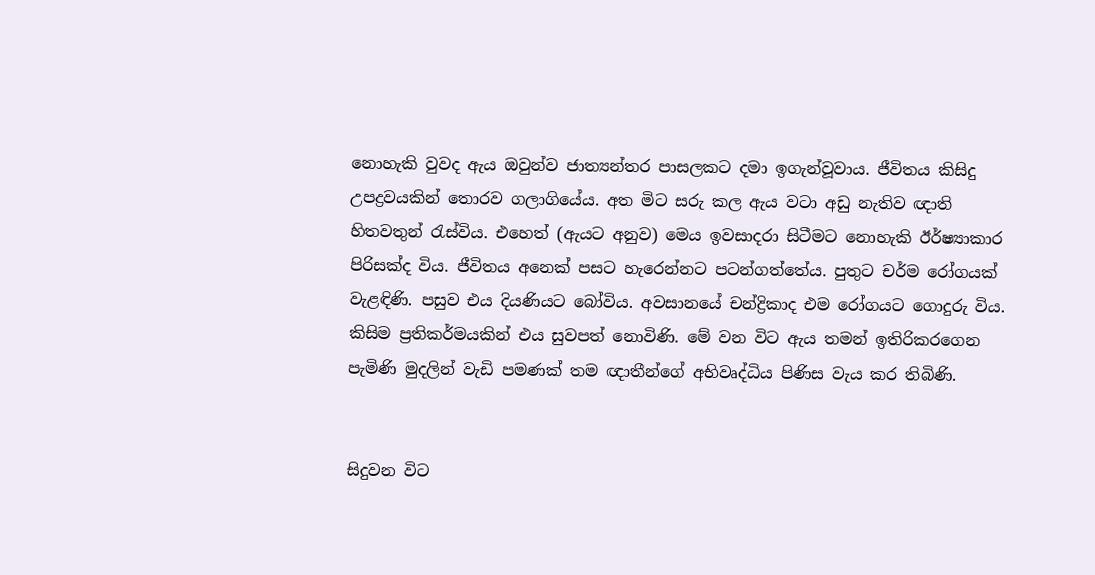නොහැකි වුවද ඇය ඔවුන්ව ජාත්‍යන්තර පාසලකට දමා ඉගැන්වූවාය. ජීවිතය කිසිදු උපද්‍රවයකින් තොරව ගලාගියේය. අත මිට සරු කල ඇය වටා අඩු නැතිව ඥාති හිතවතුන් රැස්‌විය. එහෙත් (ඇයට අනුව) මෙය ඉවසාදරා සිටීමට නොහැකි ඊර්ෂ්‍යාකාර පිරිසක්‌ද විය. ජීවිතය අනෙක්‌ පසට හැරෙන්නට පටන්ගත්තේය. පුතුට චර්ම රෝගයක්‌ වැළඳිණි. පසුව එය දියණියට බෝවිය. අවසානයේ චන්ද්‍රිකාද එම රෝගයට ගොදුරු විය. කිසිම ප්‍රතිකර්මයකින් එය සුවපත් නොවිණි. මේ වන විට ඇය තමන් ඉතිරිකරගෙන පැමිණි මුදලින් වැඩි පමණක්‌ තම ඥාතීන්ගේ අභිවෘද්ධිය පිණිස වැය කර තිබිණි.


සිදුවන විට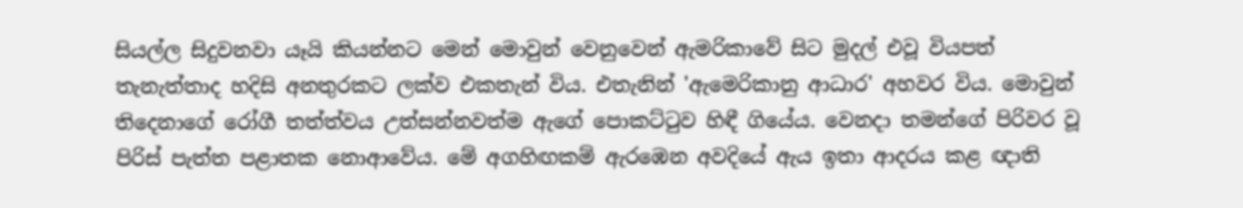සියල්ල සිදුවනවා යෑයි කියන්නට මෙන් මොවුන් වෙනුවෙන් ඇමරිකාවේ සිට මුදල් එවූ වියපත් තැනැත්තාද හදිසි අනතුරකට ලක්‌ව එකතැන් විය. එතැනින් 'ඇමෙරිකානු ආධාර' අහවර විය. මොවුන් තිදෙනාගේ රෝගී තත්ත්වය උත්සන්නවත්ම ඇගේ පොකට්‌ටුව හිඳී ගියේය. වෙනදා තමන්ගේ පිරිවර වූ පිරිස්‌ පැත්ත පළාතක නොආවේය. මේ අගහිඟකම් ඇරඹෙන අවදියේ ඇය ඉතා ආදරය කළ ඥාති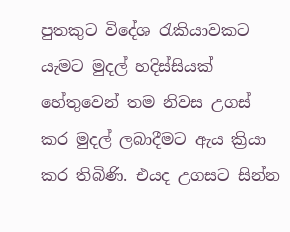පුතකුට විදේශ රැකියාවකට යැමට මුදල් හදිස්‌සියක්‌ හේතුවෙන් තම නිවස උගස්‌ කර මුදල් ලබාදීමට ඇය ක්‍රියා කර තිබිණි. එයද උගසට සින්න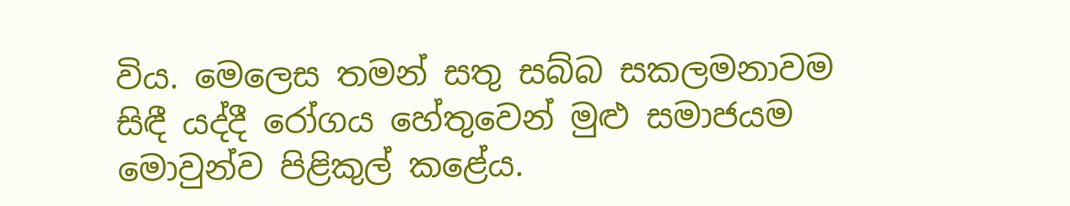විය. මෙලෙස තමන් සතු සබ්බ සකලමනාවම සිඳී යද්දී රෝගය හේතුවෙන් මුළු සමාජයම මොවුන්ව පිළිකුල් කළේය.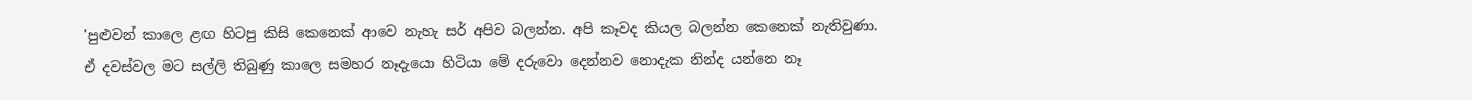'පුළුවන් කාලෙ ළඟ හිටපු කිසි කෙනෙක්‌ ආවෙ නැහැ සර් අපිව බලන්න. අපි කෑවද කියල බලන්න කෙනෙක්‌ නැතිවුණා. ඒ දවස්‌වල මට සල්ලි තිබුණු කාලෙ සමහර නෑදැයො හිටියා මේ දරුවො දෙන්නව නොදැක නින්ද යන්නෙ නෑ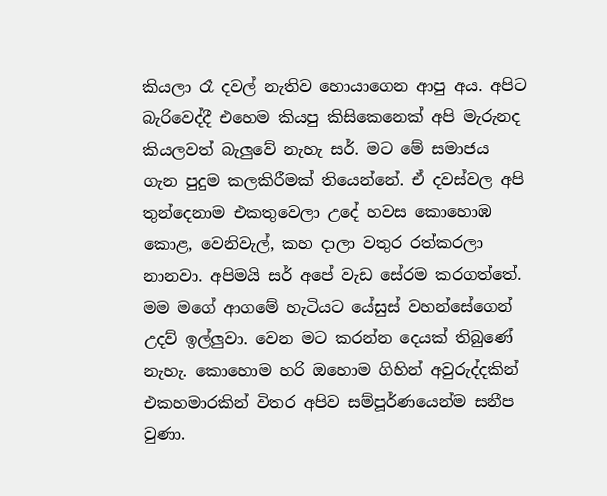කියලා රෑ දවල් නැතිව හොයාගෙන ආපු අය. අපිට බැරිවෙද්දී එහෙම කියපු කිසිකෙනෙක්‌ අපි මැරුනද කියලවත් බැලුවේ නැහැ සර්. මට මේ සමාජය ගැන පුදුම කලකිරීමක්‌ තියෙන්නේ. ඒ දවස්‌වල අපි තුන්දෙනාම එකතුවෙලා උදේ හවස කොහොඹ කොළ, වෙනිවැල්, කහ දාලා වතුර රත්කරලා නානවා. අපිමයි සර් අපේ වැඩ සේරම කරගත්තේ. මම මගේ ආගමේ හැටියට යේසුස්‌ වහන්සේගෙන් උදව් ඉල්ලුවා. වෙන මට කරන්න දෙයක්‌ තිබුණේ නැහැ. කොහොම හරි ඔහොම ගිහින් අවුරුද්දකින් එකහමාරකින් විතර අපිව සම්පූර්ණයෙන්ම සනීප වුණා.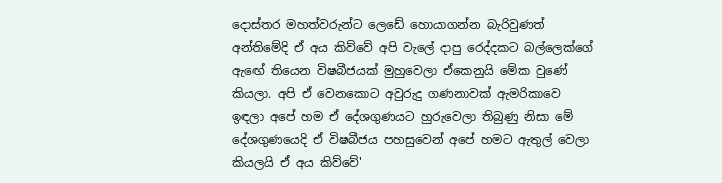දොස්‌තර මහත්වරුන්ට ලෙඩේ හොයාගන්න බැරිවුණත් අන්තිමේදි ඒ අය කිව්වේ අපි වැලේ දාපු රෙද්දකට බල්ලෙක්‌ගේ ඇඟේ තියෙන විෂබීජයක්‌ මුහුවෙලා ඒකෙනුයි මේක වුණේ කියලා. අපි ඒ වෙනකොට අවුරුදු ගණනාවක්‌ ඇමරිකාවෙ ඉඳලා අපේ හම ඒ දේශගුණයට හුරුවෙලා තිබුණු නිසා මේ දේශගුණයෙදි ඒ විෂබීජය පහසුවෙන් අපේ හමට ඇතුල් වෙලා කියලයි ඒ අය කිව්වේ'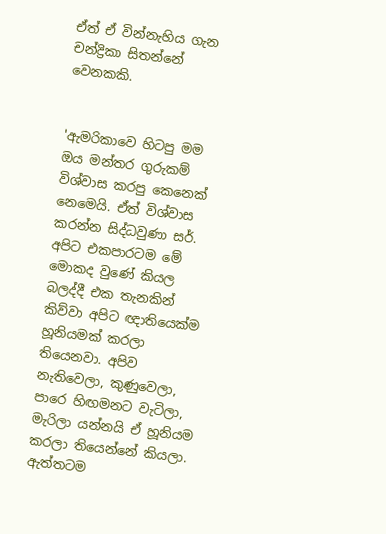ඒත් ඒ වින්නැහිය ගැන චන්ද්‍රිකා සිතන්නේ වෙනකකි.


'ඇමරිකාවෙ හිටපු මම ඔය මන්තර ගුරුකම් විශ්වාස කරපු කෙනෙක්‌ නෙමෙයි. ඒත් විශ්වාස කරන්න සිද්ධවුණා සර්. අපිට එකපාරටම මේ මොකද වුණේ කියල බලද්දී එක තැනකින් කිව්වා අපිට ඥාතියෙක්‌ම හූනියමක්‌ කරලා තියෙනවා. අපිව නැතිවෙලා, කුණුවෙලා, පාරෙ හිඟමනට වැටිලා, මැරිලා යන්නයි ඒ හූනියම කරලා තියෙන්නේ කියලා. ඇත්තටම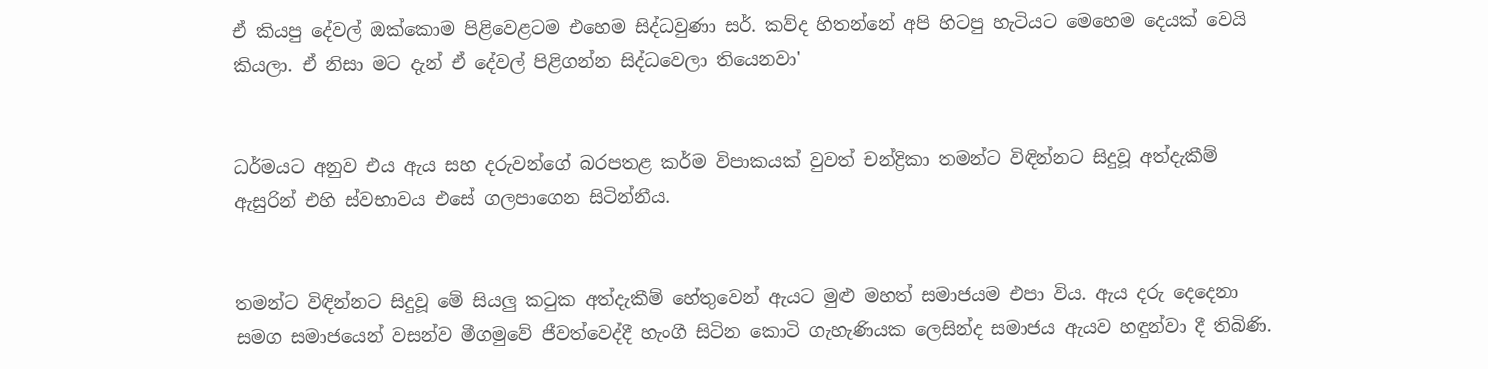ඒ කියපු දේවල් ඔක්‌කොම පිළිවෙළටම එහෙම සිද්ධවුණා සර්. කව්ද හිතන්නේ අපි හිටපු හැටියට මෙහෙම දෙයක්‌ වෙයි කියලා. ඒ නිසා මට දැන් ඒ දේවල් පිළිගන්න සිද්ධවෙලා තියෙනවා'


ධර්මයට අනුව එය ඇය සහ දරුවන්ගේ බරපතළ කර්ම විපාකයක්‌ වුවත් චන්ද්‍රිකා තමන්ට විඳින්නට සිදුවූ අත්දැකීම් ඇසුරින් එහි ස්‌වභාවය එසේ ගලපාගෙන සිටින්නීය.


තමන්ට විඳින්නට සිදුවූ මේ සියලු කටුක අත්දැකීම් හේතුවෙන් ඇයට මුළු මහත් සමාජයම එපා විය. ඇය දරු දෙදෙනා සමග සමාජයෙන් වසන්ව මීගමුවේ ජීවත්වෙද්දී හැංගී සිටින කොටි ගැහැණියක ලෙසින්ද සමාජය ඇයව හඳුන්වා දී තිබිණි.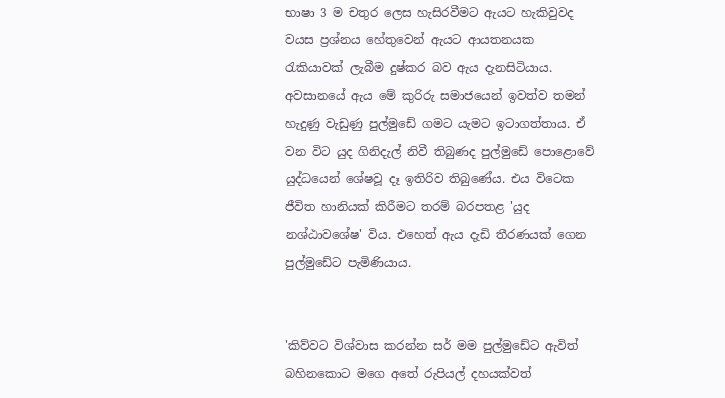භාෂා 3 ම චතුර ලෙස හැසිරවීමට ඇයට හැකිවුවද වයස ප්‍රශ්නය හේතුවෙන් ඇයට ආයතනයක රැකියාවක්‌ ලැබීම දුෂ්කර බව ඇය දැනසිටියාය. අවසානයේ ඇය මේ කුරිරු සමාජයෙන් ඉවත්ව තමන් හැදුණු වැඩුණු පුල්මුඩේ ගමට යැමට ඉටාගත්තාය. ඒ වන විට යුද ගිනිදැල් නිවී තිබුණද පුල්මුඩේ පොළොවේ යුද්ධයෙන් ශේෂවූ දෑ ඉතිරිව තිබුණේය. එය විටෙක ජීවිත හානියක්‌ කිරීමට තරම් බරපතළ 'යුද නශ්ඨාවශේෂ' විය. එහෙත් ඇය දැඩි තීරණයක්‌ ගෙන පුල්මුඩේට පැමිණියාය.


'කිව්වට විශ්වාස කරන්න සර් මම පුල්මුඩේට ඇවිත් බහිනකොට මගෙ අතේ රුපියල් දහයක්‌වත්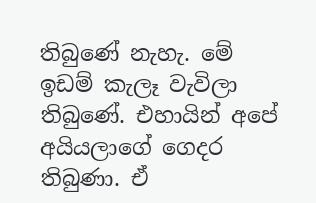තිබුණේ නැහැ. මේ ඉඩම් කැලෑ වැවිලා තිබුණේ. එහායින් අපේ අයියලාගේ ගෙදර තිබුණා. ඒ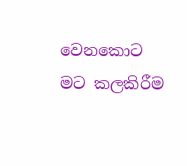වෙනකොට මට කලකිරීම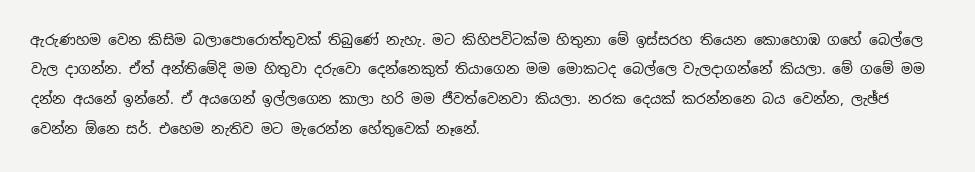ඇරුණහම වෙන කිසිම බලාපොරොත්තුවක්‌ තිබුණේ නැහැ. මට කිහිපවිටක්‌ම හිතුනා මේ ඉස්‌සරහ තියෙන කොහොඹ ගහේ බෙල්ලෙ වැල දාගන්න. ඒත් අන්තිමේදි මම හිතුවා දරුවො දෙන්නෙකුත් තියාගෙන මම මොකටද බෙල්ලෙ වැලදාගන්නේ කියලා. මේ ගමේ මම දන්න අයනේ ඉන්නේ. ඒ අයගෙන් ඉල්ලගෙන කාලා හරි මම ජීවත්වෙනවා කියලා. නරක දෙයක්‌ කරන්නනෙ බය වෙන්න, ලැඡ්ජ වෙන්න ඕනෙ සර්. එහෙම නැතිව මට මැරෙන්න හේතුවෙක්‌ නෑනේ.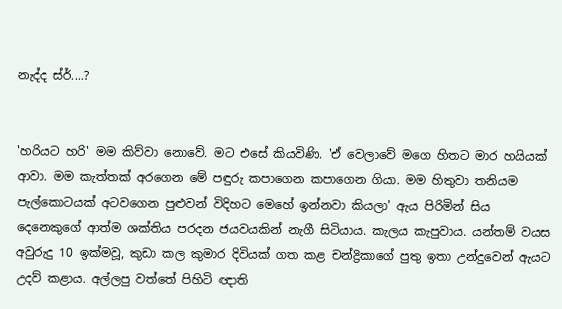නැද්ද ස්‌ර්....?


'හරියට හරි' මම කිව්වා නොවේ. මට එසේ කියවිණි. 'ඒ වෙලාවේ මගෙ හිතට මාර හයියක්‌ ආවා. මම කැත්තක්‌ අරගෙන මේ පඳුරු කපාගෙන කපාගෙන ගියා. මම හිතුවා තනියම පැල්කොටයක්‌ අටවගෙන පුළුවන් විදිහට මෙහේ ඉන්නවා කියලා' ඇය පිරිමින් සිය දෙනෙකුගේ ආත්ම ශක්‌තිය පරදන ජයවයකින් නැගී සිටියාය. කැලය කැපුවාය. යන්තම් වයස අවුරුදු 10 ඉක්‌මවූ, කුඩා කල කුමාර දිවියක්‌ ගත කළ චන්ද්‍රිකාගේ පුතු ඉතා උන්දුවෙන් ඇයට උදව් කළාය. අල්ලපු වත්තේ පිහිටි ඥාති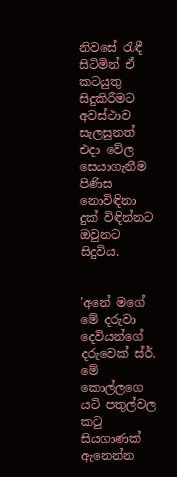නිවසේ රැඳී සිටිමින් ඒ කටයුතු සිදුකිරීමට අවස්‌ථාව සැලසුනත් එදා වේල සෙයාගැනීම පිණිස නොවිඳිනා දුක්‌ විඳින්නට ඔවුනට සිදුවිය.


'අනේ මගේ මේ දරුවා දෙවියන්ගේ දරුවෙක්‌ ස්‌ර්. මේ කොල්ලගෙ යටි පතුල්වල කටු සියගාණක්‌ ඇනෙන්න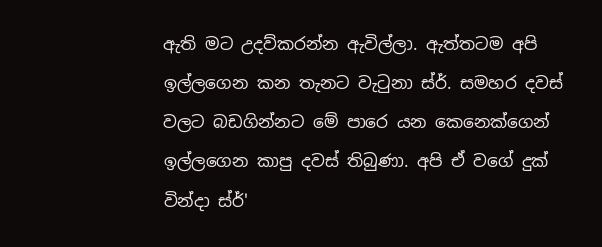ඇති මට උදව්කරන්න ඇවිල්ලා. ඇත්තටම අපි ඉල්ලගෙන කන තැනට වැටුනා ස්‌ර්. සමහර දවස්‌ වලට බඩගින්නට මේ පාරෙ යන කෙනෙක්‌ගෙන් ඉල්ලගෙන කාපු දවස්‌ තිබුණා. අපි ඒ වගේ දුක්‌ වින්දා ස්‌ර්'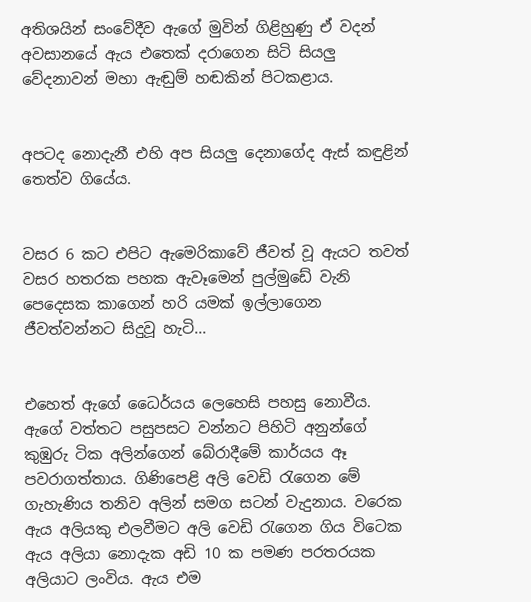අතිශයින් සංවේදීව ඇගේ මුවින් ගිළිහුණු ඒ වදන් අවසානයේ ඇය එතෙක්‌ දරාගෙන සිටි සියලු වේදනාවන් මහා ඇඬුම් හඬකින් පිටකළාය.


අපටද නොදැනී එහි අප සියලු දෙනාගේද ඇස්‌ කඳුළින් තෙත්ව ගියේය.


වසර 6 කට එපිට ඇමෙරිකාවේ ජීවත් වූ ඇයට තවත් වසර හතරක පහක ඇවෑමෙන් පුල්මුඩේ වැනි පෙදෙසක කාගෙන් හරි යමක්‌ ඉල්ලාගෙන ජීවත්වන්නට සිදුවූ හැටි...


එහෙත් ඇගේ ධෛර්යය ලෙහෙසි පහසු නොවීය. ඇගේ වත්තට පසුපසට වන්නට පිහිටි අනුන්ගේ කුඹුරු ටික අලින්ගෙන් බේරාදීමේ කාර්යය ඈ පවරාගත්තාය. ගිණිපෙළි අලි වෙඩි රැගෙන මේ ගැහැණිය තනිව අලින් සමග සටන් වැදුනාය. වරෙක ඇය අලියකු එලවීමට අලි වෙඩි රැගෙන ගිය විටෙක ඇය අලියා නොදැක අඩි 10 ක පමණ පරතරයක අලියාට ලංවිය. ඇය එම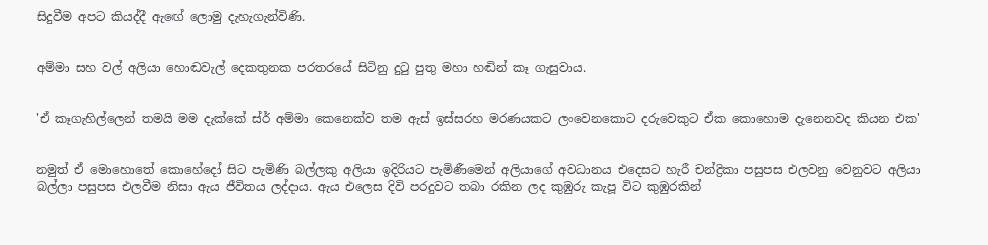සිදුවීම අපට කියද්දී ඇඟේ ලොමු දැහැගැන්විණි.


අම්මා සහ වල් අලියා හොඬවැල් දෙකතුනක පරතරයේ සිටිනු දුටු පුතු මහා හඬින් කෑ ගැසුවාය.


'ඒ කෑගැහිල්ලෙන් තමයි මම දැක්‌කේ ස්‌ර් අම්මා කෙනෙක්‌ව තම ඇස්‌ ඉස්‌සරහ මරණයකට ලංවෙනකොට දරුවෙකුට ඒක කොහොම දැනෙනවද කියන එක'


නමුත් ඒ මොහොතේ කොහේදෝ සිට පැමිණි බල්ලකු අලියා ඉදිරියට පැමිණීමෙන් අලියාගේ අවධානය එදෙසට හැරී චන්ද්‍රිකා පසුපස එලවනු වෙනුවට අලියා බල්ලා පසුපස එලවීම නිසා ඇය ජීවිතය ලද්දාය. ඇය එලෙස දිවි පරදුවට තබා රකින ලද කුඹුරු කැපූ විට කුඹුරකින්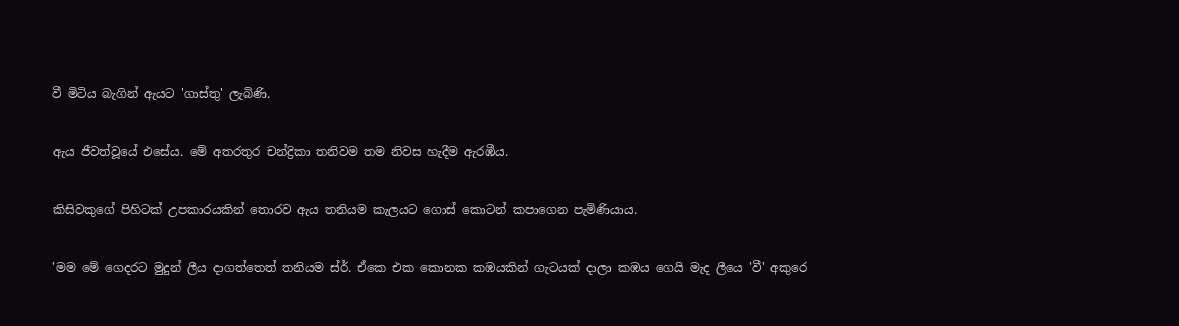වී මිටිය බැගින් ඇයට 'ගාස්‌තු' ලැබිණි.


ඇය ජීවත්වූයේ එසේය. මේ අතරතුර චන්ද්‍රිකා තනිවම තම නිවස හැදීම ඇරඹීය.


කිසිවකුගේ පිහිටක්‌ උපකාරයකින් තොරව ඇය තනියම කැලයට ගොස්‌ කොටන් කපාගෙන පැමිණියාය.


'මම මේ ගෙදරට මුදුන් ලීය දාගත්තෙත් තනියම ස්‌ර්. ඒකෙ එක කොනක කඹයකින් ගැටයක්‌ දාලා කඹය ගෙයි මැද ලීයෙ 'වී' අකුරෙ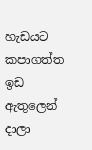හැඩයට කපාගත්ත ඉඩ ඇතුලෙන් දාලා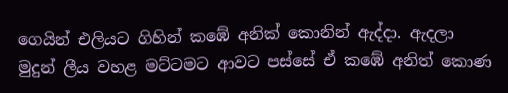ගෙයින් එලියට ගිහින් කඹේ අනික්‌ කොනින් ඇද්දා. ඇදලා මුදුන් ලීය වහළ මට්‌ටමට ආවට පස්‌සේ ඒ කඹේ අනිත් කොණ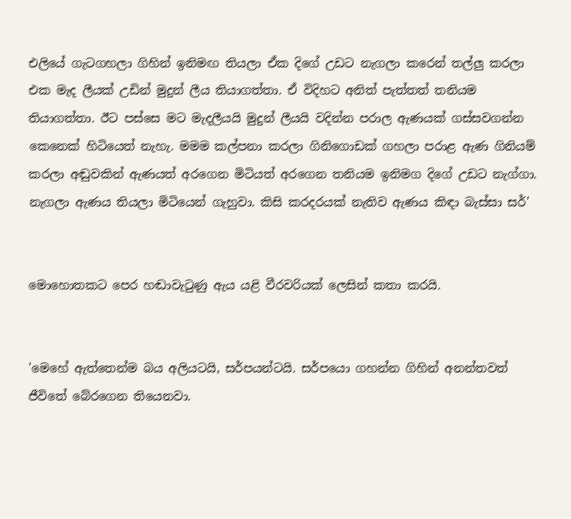එලියේ ගැටගහලා ගිහින් ඉනිමඟ තියලා ඒක දිගේ උඩට නැගලා කරෙන් තල්ලු කරලා එක මැද ලීයක්‌ උඩින් මුදුන් ලීය තියාගත්තා. ඒ විදිහට අනිත් පැත්තත් තනියම තියාගත්තා. ඊට පස්‌සෙ මට මැදලීයයි මුදුන් ලීයයි වදින්න පරාල ඇණයක්‌ ගස්‌සවගන්න කෙනෙක්‌ හිටියෙත් නැහැ. මමම කල්පනා කරලා ගිනිගොඩක්‌ ගහලා පරාළ ඇණ ගිනියම් කරලා අඬුවකින් ඇණයත් අරගෙන මිටියත් අරගෙන තනියම ඉනිමග දිගේ උඩට නැග්ගා. නැගලා ඇණය තියලා මිටියෙන් ගැහුවා. කිසි කරදරයක්‌ නැතිව ඇණය කිඳා බැස්‌සා සර්'


මොහොතකට පෙර හඬාවැටුණු ඇය යළි වීරවරියක්‌ ලෙසින් කතා කරයි.


'මෙහේ ඇත්තෙන්ම බය අලියටයි, සර්පයන්ටයි. සර්පයො ගහන්න ගිහින් අනන්තවත් ජීවිතේ බේරගෙන තියෙනවා.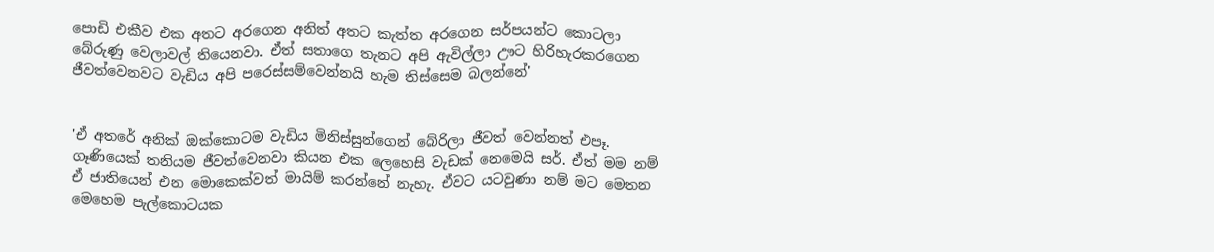පොඩි එකීව එක අතට අරගෙන අනිත් අතට කැත්ත අරගෙන සර්පයන්ට කොටලා බේරුණු වෙලාවල් තියෙනවා. ඒත් සතාගෙ තැනට අපි ඇවිල්ලා ඌට හිරිහැරකරගෙන ජීවත්වෙනවට වැඩිය අපි පරෙස්‌සම්වෙන්නයි හැම තිස්‌සෙම බලන්නේ'


'ඒ අතරේ අනික්‌ ඔක්‌කොටම වැඩිය මිනිස්‌සුන්ගෙන් බේරිලා ජීවත් වෙන්නත් එපෑ. ගෑණියෙක්‌ තනියම ජීවත්වෙනවා කියන එක ලෙහෙසි වැඩක්‌ නෙමෙයි සර්. ඒත් මම නම් ඒ ජාතියෙන් එන මොකෙක්‌වත් මායිම් කරන්නේ නැහැ. ඒවට යටවුණා නම් මට මෙතන මෙහෙම පැල්කොටයක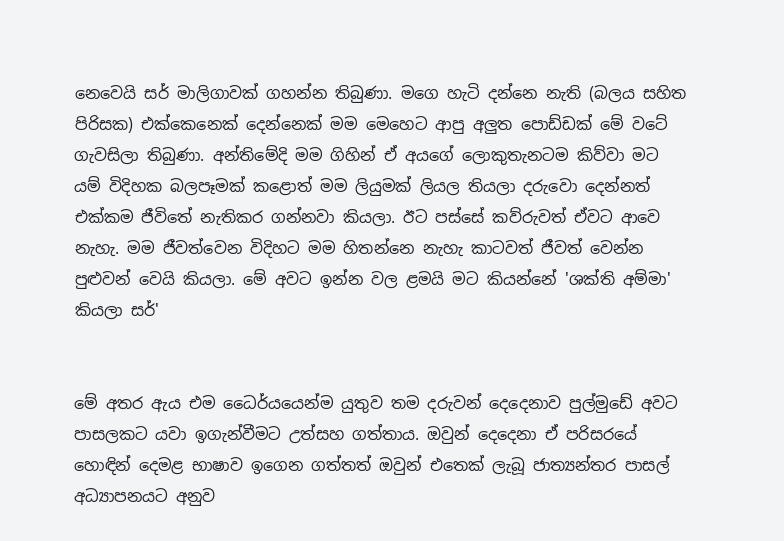නෙවෙයි සර් මාලිගාවක්‌ ගහන්න තිබුණා. මගෙ හැටි දන්නෙ නැති (බලය සහිත පිරිසක) එක්‌කෙනෙක්‌ දෙන්නෙක්‌ මම මෙහෙට ආපු අලුත පොඩ්ඩක්‌ මේ වටේ ගැවසිලා තිබුණා. අන්තිමේදි මම ගිහින් ඒ අයගේ ලොකුතැනටම කිව්වා මට යම් විදිහක බලපෑමක්‌ කළොත් මම ලියුමක්‌ ලියල තියලා දරුවො දෙන්නත් එක්‌කම ජීවිතේ නැතිකර ගන්නවා කියලා. ඊට පස්‌සේ කව්රුවත් ඒවට ආවෙ නැහැ. මම ජීවත්වෙන විදිහට මම හිතන්නෙ නැහැ කාටවත් ජීවත් වෙන්න පුළුවන් වෙයි කියලා. මේ අවට ඉන්න වල ළමයි මට කියන්නේ 'ශක්‌ති අම්මා' කියලා සර්'


මේ අතර ඇය එම ධෛර්යයෙන්ම යුතුව තම දරුවන් දෙදෙනාව පුල්මුඩේ අවට පාසලකට යවා ඉගැන්වීමට උත්සහ ගත්තාය. ඔවුන් දෙදෙනා ඒ පරිසරයේ හොඳින් දෙමළ භාෂාව ඉගෙන ගත්තත් ඔවුන් එතෙක්‌ ලැබූ ජාත්‍යන්තර පාසල් අධ්‍යාපනයට අනුව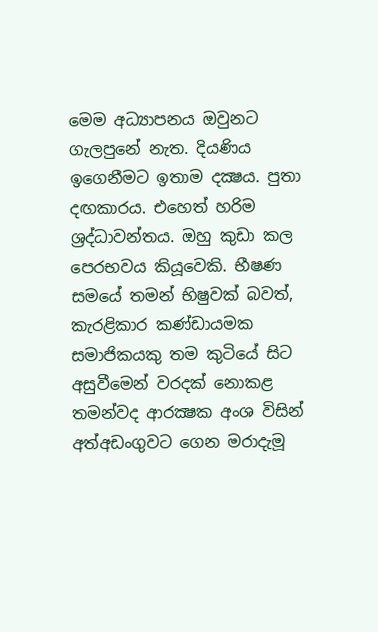මෙම අධ්‍යාපනය ඔවුනට ගැලපුනේ නැත. දියණිය ඉගෙනීමට ඉතාම දක්‍ෂය. පුතා දඟකාරය. එහෙත් හරිම ශ්‍රද්ධාවන්තය. ඔහු කුඩා කල පෙරභවය කියූවෙකි. භීෂණ සමයේ තමන් භිෂුවක්‌ බවත්, කැරළිකාර කණ්‌ඩායමක සමාජිකයකු තම කුටියේ සිට අසුවීමෙන් වරදක්‌ නොකළ තමන්වද ආරක්‍ෂක අංශ විසින් අත්අඩංගුවට ගෙන මරාදැමූ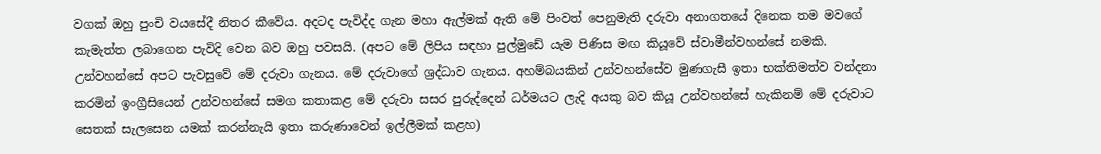වගක්‌ ඔහු පුංචි වයසේදී නිතර කීවේය. අදටද පැවිද්ද ගැන මහා ඇල්මක්‌ ඇති මේ පිංවත් පෙනුමැති දරුවා අනාගතයේ දිනෙක තම මවගේ කැමැත්ත ලබාගෙන පැවිදි වෙන බව ඔහු පවසයි. (අපට මේ ලිපිය සඳහා පුල්මුඩේ යැම පිණිස මඟ කියූවේ ස්‌වාමීන්වහන්සේ නමකි. උන්වහන්සේ අපට පැවසුවේ මේ දරුවා ගැනය. මේ දරුවාගේ ශ්‍රද්ධාව ගැනය. අහම්බයකින් උන්වහන්සේව මුණගැසී ඉතා භක්‌තිමත්ව වන්දනා කරමින් ඉංග්‍රීසියෙන් උන්වහන්සේ සමග කතාකළ මේ දරුවා සසර පුරුද්දෙන් ධර්මයට ලැදි අයකු බව කියූ උන්වහන්සේ හැකිනම් මේ දරුවාට සෙතක්‌ සැලසෙන යමක්‌ කරන්නැයි ඉතා කරුණාවෙන් ඉල්ලීමක්‌ කළහ)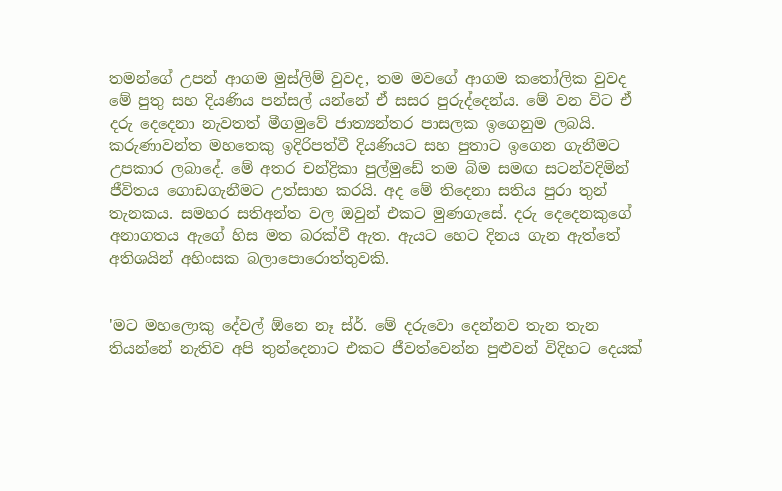තමන්ගේ උපන් ආගම මුස්‌ලිම් වුවද, තම මවගේ ආගම කතෝලික වුවද මේ පුතු සහ දියණිය පන්සල් යන්නේ ඒ සසර පුරුද්දෙන්ය. මේ වන විට ඒ දරු දෙදෙනා නැවතත් මීගමුවේ ජාත්‍යන්තර පාසලක ඉගෙනුම ලබයි. කරුණාවන්ත මහතෙකු ඉදිරිපත්වී දියණියට සහ පුතාට ඉගෙන ගැනීමට උපකාර ලබාදේ. මේ අතර චන්ද්‍රිකා පුල්මුඩේ තම බිම සමඟ සටන්වදිමින් ජීවිතය ගොඩගැනීමට උත්සාහ කරයි. අද මේ තිදෙනා සතිය පුරා තුන් තැනකය. සමහර සතිඅන්ත වල ඔවුන් එකට මුණගැසේ. දරු දෙදෙනකුගේ අනාගතය ඇගේ හිස මත බරක්‌වී ඇත. ඇයට හෙට දිනය ගැන ඇත්තේ අතිශයින් අහිංසක බලාපොරොත්තුවකි.


'මට මහලොකු දේවල් ඕනෙ නෑ ස්‌ර්. මේ දරුවො දෙන්නව තැන තැන තියන්නේ නැතිව අපි තුන්දෙනාට එකට ජීවත්වෙන්න පුළුවන් විදිහට දෙයක්‌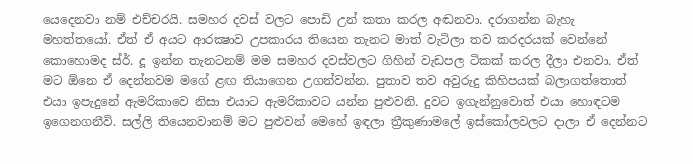යෙදෙනවා නම් එච්චරයි. සමහර දවස්‌ වලට පොඩි උන් කතා කරල අඬනවා. දරාගන්න බැහැ මහත්තයෝ. ඒත් ඒ අයට ආරක්‍ෂාව උපකාරය තියෙන තැනට මාත් වැටිලා තව කරදරයක්‌ වෙන්නේ කොහොමද ස්‌ර්. දූ ඉන්න තැනටනම් මම සමහර දවස්‌වලට ගිහින් වැඩපල ටිකක්‌ කරල දීලා එනවා. ඒත් මට ඕනෙ ඒ දෙන්නවම මගේ ළඟ තියාගෙන උගන්වන්න. පුතාව තව අවුරුදු කිහිපයක්‌ බලාගත්තොත් එයා ඉපැදුනේ ඇමරිකාවෙ නිසා එයාට ඇමරිකාවට යන්න පුළුවනි. දුවට ඉගැන්නුවොත් එයා හොඳටම ඉගෙනගනීවි. සල්ලි තියෙනවානම් මට පුළුවන් මෙහේ ඉඳලා ත්‍රීකුණාමලේ ඉස්‌කෝලවලට දාලා ඒ දෙන්නට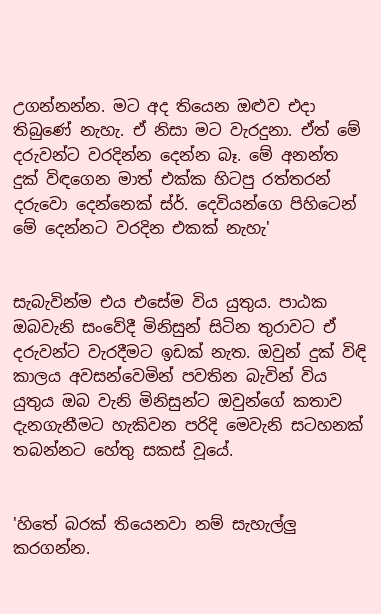උගන්නන්න. මට අද තියෙන ඔළුව එදා තිබුණේ නැහැ. ඒ නිසා මට වැරදුනා. ඒත් මේ දරුවන්ට වරදින්න දෙන්න බෑ. මේ අනන්ත දුක්‌ විඳගෙන මාත් එක්‌ක හිටපු රත්තරන් දරුවො දෙන්නෙක්‌ ස්‌ර්. දෙවියන්ගෙ පිහිටෙන් මේ දෙන්නට වරදින එකක්‌ නැහැ'


සැබැවින්ම එය එසේම විය යුතුය. පාඨක ඔබවැනි සංවේදී මිනිසුන් සිටින තුරාවට ඒ දරුවන්ට වැරදීමට ඉඩක්‌ නැත. ඔවුන් දුක්‌ විඳි කාලය අවසන්වෙමින් පවතින බැවින් විය යුතුය ඔබ වැනි මිනිසුන්ට ඔවුන්ගේ කතාව දැනගැනීමට හැකිවන පරිදි මෙවැනි සටහනක්‌ තබන්නට හේතු සකස්‌ වූයේ.


'හිතේ බරක්‌ තියෙනවා නම් සැහැල්ලු කරගන්න.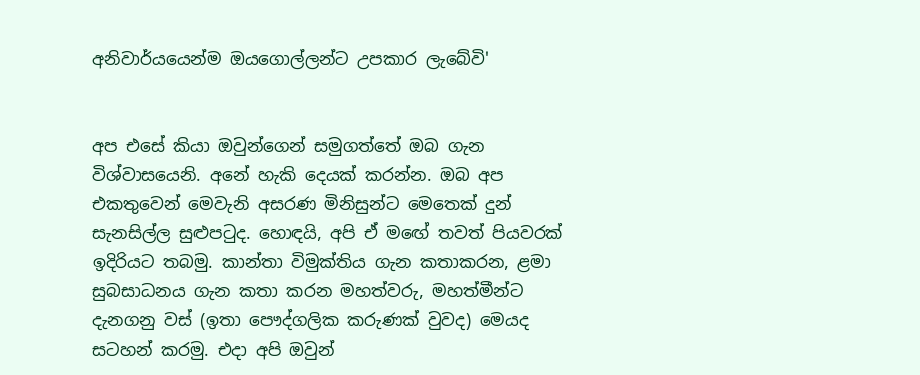අනිවාර්යයෙන්ම ඔයගොල්ලන්ට උපකාර ලැබේවි'


අප එසේ කියා ඔවුන්ගෙන් සමුගත්තේ ඔබ ගැන විශ්වාසයෙනි. අනේ හැකි දෙයක්‌ කරන්න. ඔබ අප එකතුවෙන් මෙවැනි අසරණ මිනිසුන්ට මෙතෙක්‌ දුන් සැනසිල්ල සුළුපටුද. හොඳයි, අපි ඒ මඟේ තවත් පියවරක්‌ ඉදිරියට තබමු. කාන්තා විමුක්‌තිය ගැන කතාකරන, ළමා සුබසාධනය ගැන කතා කරන මහත්වරු, මහත්මීන්ට දැනගනු වස්‌ (ඉතා පෞද්ගලික කරුණක්‌ වුවද) මෙයද සටහන් කරමු. එදා අපි ඔවුන්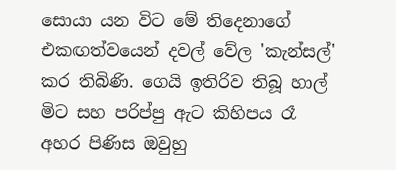සොයා යන විට මේ තිදෙනාගේ එකඟත්වයෙන් දවල් වේල 'කැන්සල්' කර තිබිණි. ගෙයි ඉතිරිව තිබූ හාල් මිට සහ පරිප්පු ඇට කිහිපය රෑ අහර පිණිස ඔවුහු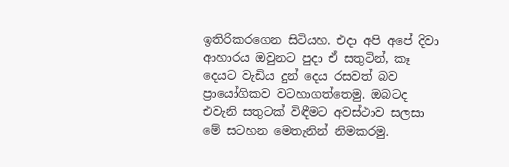ඉතිරිකරගෙන සිටියහ. එදා අපි අපේ දිවා ආහාරය ඔවුනට පුදා ඒ සතුටින්, කෑ දෙයට වැඩිය දුන් දෙය රසවත් බව ප්‍රායෝගිකව වටහාගත්තෙමු. ඔබටද එවැනි සතුටක්‌ විඳීමට අවස්‌ථාව සලසා මේ සටහන මෙතැනින් නිමකරමු.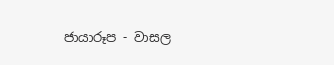ජායාරූප - වාසල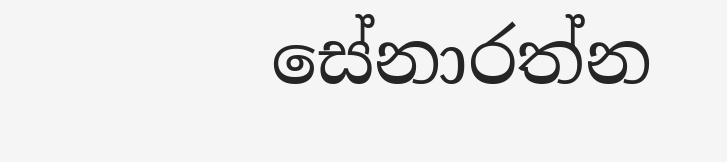සේනාරත්න